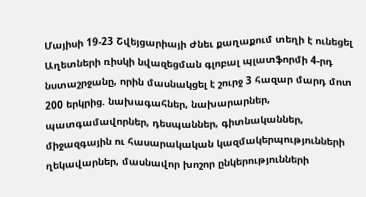Մայիսի 19-23 Շվեյցարիայի Ժնեւ քաղաքում տեղի է ունեցել Աղետների ռիսկի նվազեցման գլոբալ պլատֆորմի 4-րդ նստաշրջանը, որին մասնակցել է շուրջ 3 հազար մարդ մոտ 200 երկրից. նախագահներ, նախարարներ, պատգամավորներ, դեսպաններ, գիտնականներ, միջազգային ու հասարակական կազմակերպությունների ղեկավարներ, մասնավոր խոշոր ընկերությունների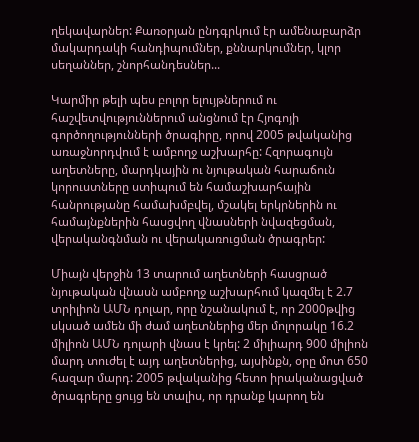ղեկավարներ: Քառօրյան ընդգրկում էր ամենաբարձր մակարդակի հանդիպումներ, քննարկումներ, կլոր սեղաններ, շնորհանդեսներ...

Կարմիր թելի պես բոլոր ելույթներում ու հաշվետվություններում անցնում էր Հյոգոյի գործողությունների ծրագիրը, որով 2005 թվականից առաջնորդվում է ամբողջ աշխարհը: Հզորագույն աղետները, մարդկային ու նյութական հարաճուն կորուստները ստիպում են համաշխարհային հանրությանը համախմբվել, մշակել երկրներին ու համայնքներին հասցվող վնասների նվազեցման, վերականգնման ու վերակառուցման ծրագրեր:

Միայն վերջին 13 տարում աղետների հասցրած նյութական վնասն ամբողջ աշխարհում կազմել է 2.7 տրիլիոն ԱՄՆ դոլար, որը նշանակում է, որ 2000թվից սկսած ամեն մի ժամ աղետներից մեր մոլորակը 16.2 միլիոն ԱՄՆ դոլարի վնաս է կրել: 2 միլիարդ 900 միլիոն մարդ տուժել է այդ աղետներից, այսինքն, օրը մոտ 650 հազար մարդ: 2005 թվականից հետո իրականացված ծրագրերը ցույց են տալիս, որ դրանք կարող են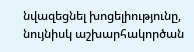նվազեցնել խոցելիությունը, նույնիսկ աշխարհակործան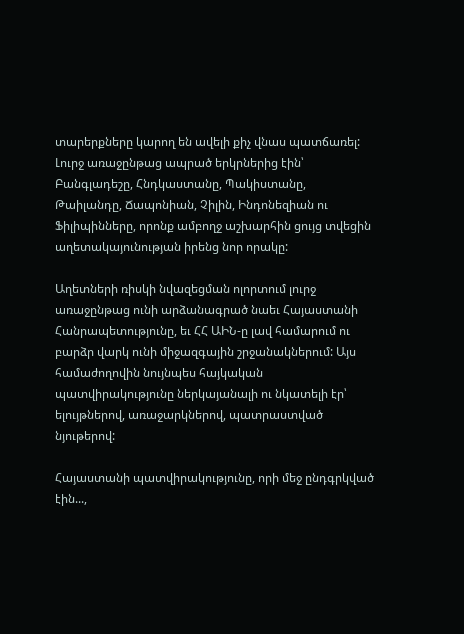տարերքները կարող են ավելի քիչ վնաս պատճառել: Լուրջ առաջընթաց ապրած երկրներից էին՝ Բանգլադեշը, Հնդկաստանը, Պակիստանը, Թաիլանդը, Ճապոնիան, Չիլին, Ինդոնեզիան ու Ֆիլիպինները, որոնք ամբողջ աշխարհին ցույց տվեցին աղետակայունության իրենց նոր որակը:

Աղետների ռիսկի նվազեցման ոլորտում լուրջ առաջընթաց ունի արձանագրած նաեւ Հայաստանի Հանրապետությունը, եւ ՀՀ ԱԻՆ-ը լավ համարում ու բարձր վարկ ունի միջազգային շրջանակներում: Այս համաժողովին նույնպես հայկական պատվիրակությունը ներկայանալի ու նկատելի էր՝ ելույթներով, առաջարկներով, պատրաստված նյութերով:

Հայաստանի պատվիրակությունը, որի մեջ ընդգրկված էին...,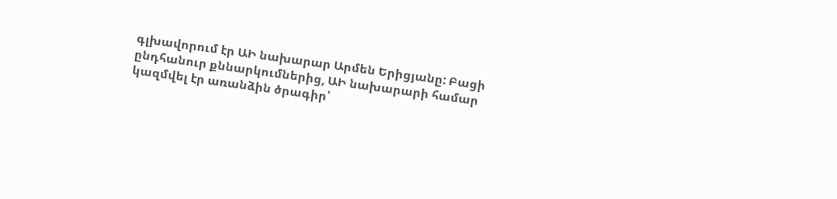գլխավորում էր ԱԻ նախարար Արմեն Երիցյանը: Բացի ընդհանուր քննարկումներից, ԱԻ նախարարի համար կազմվել էր առանձին ծրագիր՝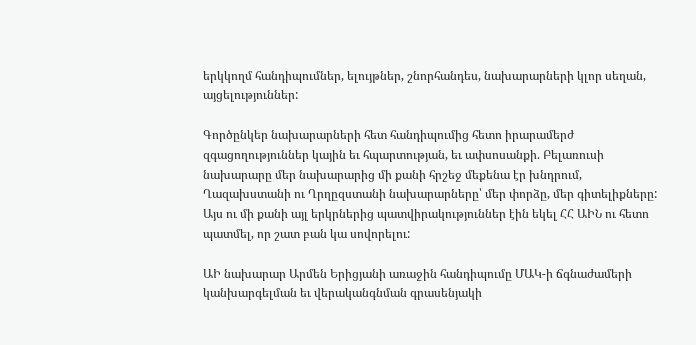երկկողմ հանդիպումներ, ելույթներ, շնորհանդես, նախարարների կլոր սեղան, այցելություններ:

Գործընկեր նախարարների հետ հանդիպումից հետո իրարամերժ զգացողություններ կային եւ հպարտության, եւ ափսոսանքի. Բելառուսի նախարարը մեր նախարարից մի քանի հրշեջ մեքենա էր խնդրում, Ղազախստանի ու Ղրղըզստանի նախարարները՝ մեր փորձը, մեր գիտելիքները: Այս ու մի քանի այլ երկրներից պատվիրակություններ էին եկել ՀՀ ԱԻՆ ու հետո պատմել, որ շատ բան կա սովորելու:

ԱԻ նախարար Արմեն Երիցյանի առաջին հանդիպումը ՄԱԿ-ի ճգնաժամերի կանխարգելման եւ վերականգնման գրասենյակի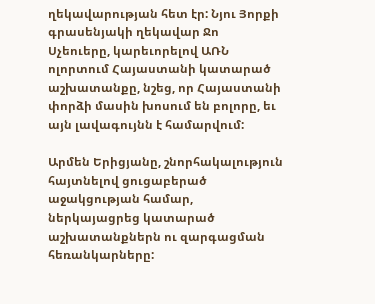ղեկավարության հետ էր: Նյու Յորքի գրասենյակի ղեկավար Ջո Սչեուերը, կարեւորելով ԱՌՆ ոլորտում Հայաստանի կատարած աշխատանքը, նշեց, որ Հայաստանի փորձի մասին խոսում են բոլորը, եւ այն լավագույնն է համարվում:

Արմեն Երիցյանը, շնորհակալություն հայտնելով ցուցաբերած աջակցության համար, ներկայացրեց կատարած աշխատանքներն ու զարգացման հեռանկարները: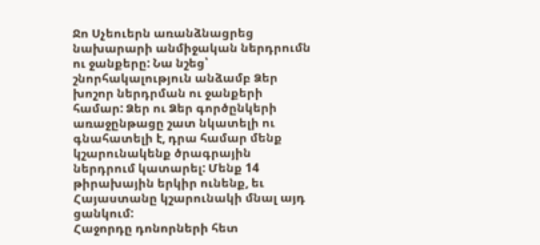Ջո Սչեուերն առանձնացրեց նախարարի անմիջական ներդրումն ու ջանքերը: Նա նշեց՝ շնորհակալություն անձամբ Ձեր խոշոր ներդրման ու ջանքերի համար: Ձեր ու Ձեր գործընկերի առաջընթացը շատ նկատելի ու գնահատելի է, դրա համար մենք կշարունակենք ծրագրային ներդրում կատարել: Մենք 14 թիրախային երկիր ունենք, եւ Հայաստանը կշարունակի մնալ այդ ցանկում:
Հաջորդը դոնորների հետ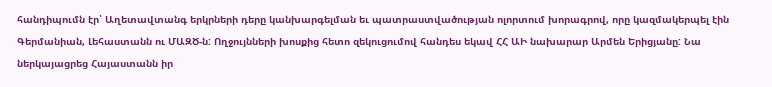հանդիպումն էր՝ Աղետավտանգ երկրների դերը կանխարգելման եւ պատրաստվածության ոլորտում խորագրով, որը կազմակերպել էին Գերմանիան, Լեհաստանն ու ՄԱԶԾ-ն: Ողջույնների խոսքից հետո զեկուցումով հանդես եկավ ՀՀ ԱԻ նախարար Արմեն Երիցյանը: Նա ներկայացրեց Հայաստանն իր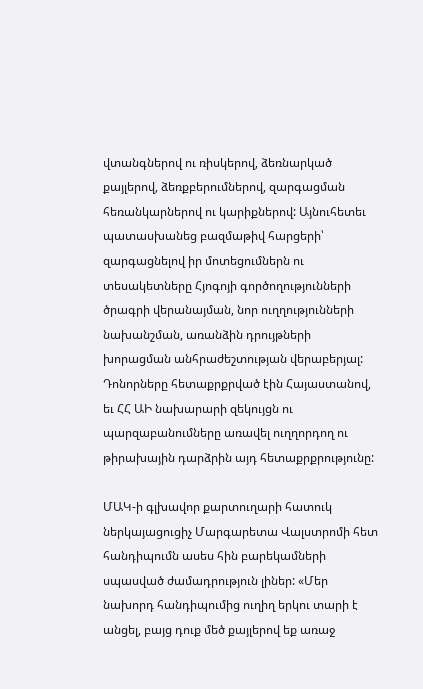վտանգներով ու ռիսկերով, ձեռնարկած քայլերով, ձեռքբերումներով, զարգացման հեռանկարներով ու կարիքներով: Այնուհետեւ պատասխանեց բազմաթիվ հարցերի՝ զարգացնելով իր մոտեցումներն ու տեսակետները Հյոգոյի գործողությունների ծրագրի վերանայման, նոր ուղղությունների նախանշման, առանձին դրույթների խորացման անհրաժեշտության վերաբերյալ: Դոնորները հետաքրքրված էին Հայաստանով, եւ ՀՀ ԱԻ նախարարի զեկույցն ու պարզաբանումները առավել ուղղորդող ու թիրախային դարձրին այդ հետաքրքրությունը:

ՄԱԿ-ի գլխավոր քարտուղարի հատուկ ներկայացուցիչ Մարգարետա Վալստրոմի հետ հանդիպումն ասես հին բարեկամների սպասված ժամադրություն լիներ: «Մեր նախորդ հանդիպումից ուղիղ երկու տարի է անցել, բայց դուք մեծ քայլերով եք առաջ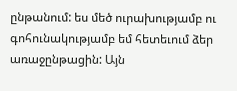ընթանում: ես մեծ ուրախությամբ ու գոհունակությամբ եմ հետեւում ձեր առաջընթացին: Այն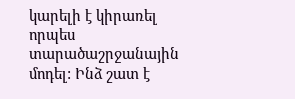կարելի է կիրառել որպես տարածաշրջանային մոդել: Ինձ շատ է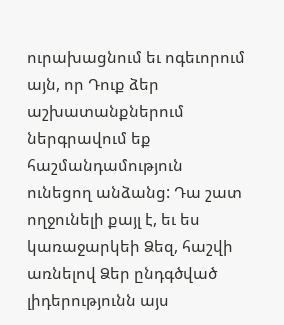ուրախացնում եւ ոգեւորում այն, որ Դուք ձեր աշխատանքներում ներգրավում եք հաշմանդամություն ունեցող անձանց: Դա շատ ողջունելի քայլ է, եւ ես կառաջարկեի Ձեզ, հաշվի առնելով Ձեր ընդգծված լիդերությունն այս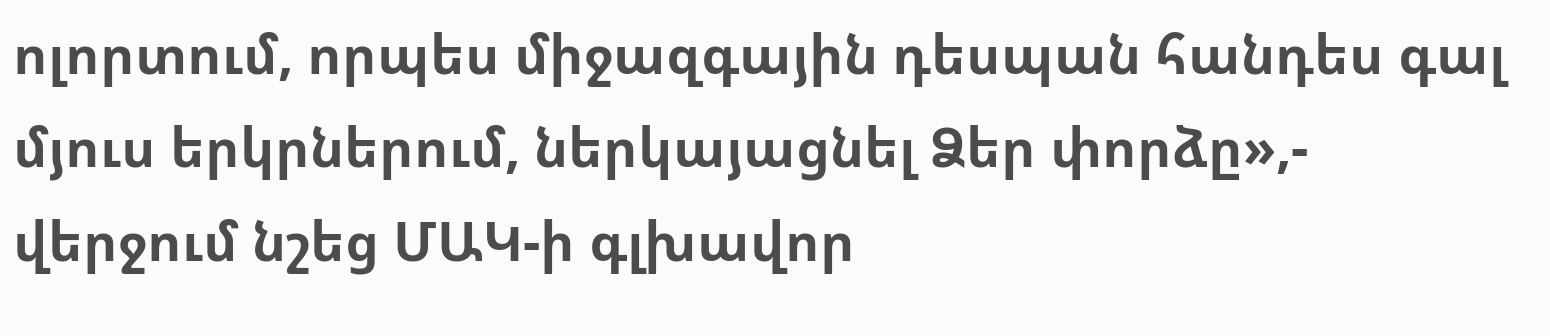ոլորտում, որպես միջազգային դեսպան հանդես գալ մյուս երկրներում, ներկայացնել Ձեր փորձը»,- վերջում նշեց ՄԱԿ-ի գլխավոր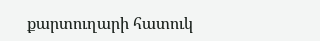քարտուղարի հատուկ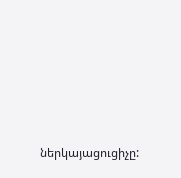ներկայացուցիչը: